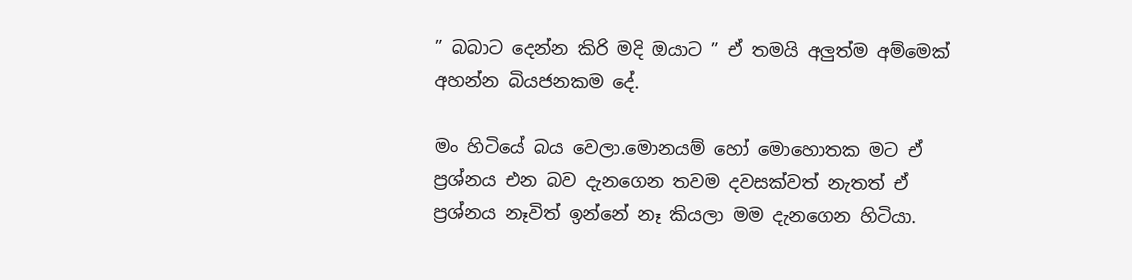” බබාට දෙන්න කිරි මදි ඔයාට ” ඒ තමයි අලුත්ම අම්මෙක් අහන්න බියජනකම දේ.

මං හිටියේ බය වෙලා.මොනයම් හෝ මොහොතක මට ඒ ප්‍රශ්නය එන බව දැනගෙන තවම දවසක්වත් නැතත් ඒ ප්‍රශ්නය නෑවිත් ඉන්නේ නෑ කියලා මම දැනගෙන හිටියා.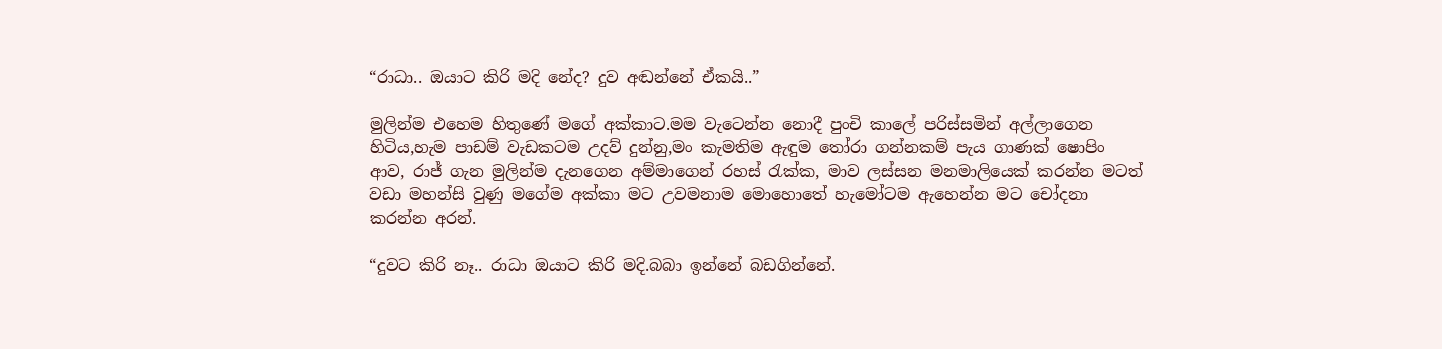“රාධා.. ඔයාට කිරි මදි නේද? දුව අඬන්නේ ඒකයි..”

මුලින්ම එහෙම හිතුණේ මගේ අක්කාට.මම වැටෙන්න නොදී පුංචි කාලේ පරිස්සමින් අල්ලාගෙන හිටිය,හැම පාඩම් වැඩකටම උදව් දුන්නු,මං කැමතිම ඇඳුම තෝරා ගන්නකම් පැය ගාණක් ෂොපිං ආව, රාජ් ගැන මුලින්ම දැනගෙන අම්මාගෙන් රහස් රැක්ක, මාව ලස්සන මනමාලියෙක් කරන්න මටත් වඩා මහන්සි වුණු මගේම අක්කා මට උවමනාම මොහොතේ හැමෝටම ඇහෙන්න මට චෝදනා කරන්න අරන්.

“දුවට කිරි නෑ.. රාධා ඔයාට කිරි මදි.බබා ඉන්නේ බඩගින්නේ.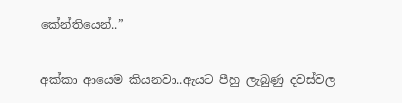කේන්තියෙන්..”

අක්කා ආයෙම කියනවා..ඇයට පීහු ලැබුණු දවස්වල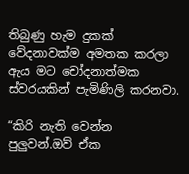තිබුණු හැම දුකක් වේදනාවක්ම අමතක කරලා ඇය මට චෝදනාත්මක ස්වරයකින් පැමිණිලි කරනවා.

“කිරි නැති වෙන්න පුලුවන්.ඔව් ඒක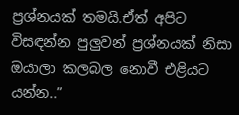ප්‍රශ්නයක් තමයි.ඒත් අපිට විසඳන්න පුලුවන් ප්‍රශ්නයක් නිසා ඔයාලා කලබල නොවී එළියට යන්න..”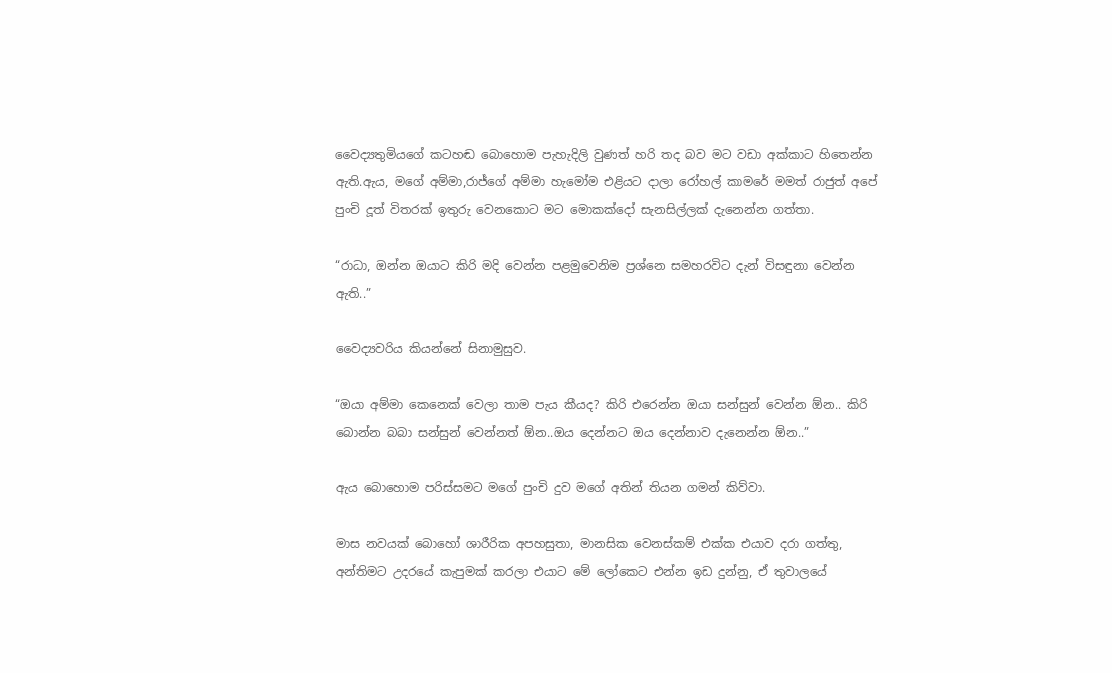වෛද්‍යතුමියගේ කටහඬ බොහොම පැහැදිලි වුණත් හරි තද බව මට වඩා අක්කාට හිතෙන්න ඇති.ඇය, මගේ අම්මා,රාජ්ගේ අම්මා හැමෝම එළියට දාලා රෝහල් කාමරේ මමත් රාජුත් අපේ පුංචි දූත් විතරක් ඉතුරු වෙනකොට මට මොකක්දෝ සැනසිල්ලක් දැනෙන්න ගත්තා.

“රාධා, ඔන්න ඔයාට කිරි මදි වෙන්න පළමුවෙනිම ප්‍රශ්නෙ සමහරවිට දැන් විසඳුනා වෙන්න ඇති..”

වෛද්‍යවරිය කියන්නේ සිනාමුසුව.

“ඔයා අම්මා කෙනෙක් වෙලා තාම පැය කීයද? කිරි එරෙන්න ඔයා සන්සුන් වෙන්න ඕන.. කිරි බොන්න බබා සන්සුන් වෙන්නත් ඕන..ඔය දෙන්නට ඔය දෙන්නාව දැනෙන්න ඕන..”

ඇය බොහොම පරිස්සමට මගේ පුංචි දුව මගේ අතින් තියන ගමන් කිව්වා.

මාස නවයක් බොහෝ ශාරීරික අපහසුතා, මානසික වෙනස්කම් එක්ක එයාව දරා ගත්තු, අන්තිමට උදරයේ කැපුමක් කරලා එයාට මේ ලෝකෙට එන්න ඉඩ දුන්නු, ඒ තුවාලයේ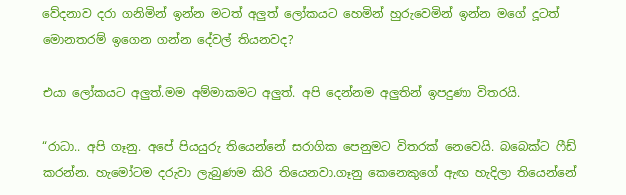වේදනාව දරා ගනිමින් ඉන්න මටත් අලුත් ලෝකයට හෙමින් හුරුවෙමින් ඉන්න මගේ දූටත් මොනතරම් ඉගෙන ගන්න දේවල් තියනවද?

එයා ලෝකයට අලුත්.මම අම්මාකමට අලුත්. අපි දෙන්නම අලුතින් ඉපදුණා විතරයි.

“රාධා.. අපි ගෑනු. අපේ පියයුරු තියෙන්නේ සරාගික පෙනුමට විතරක් නෙවෙයි. බබෙක්ට ෆීඩ් කරන්න. හැමෝටම දරුවා ලැබුණම කිරි තියෙනවා.ගෑනු කෙනෙකුගේ ඇඟ හැදිලා තියෙන්නේ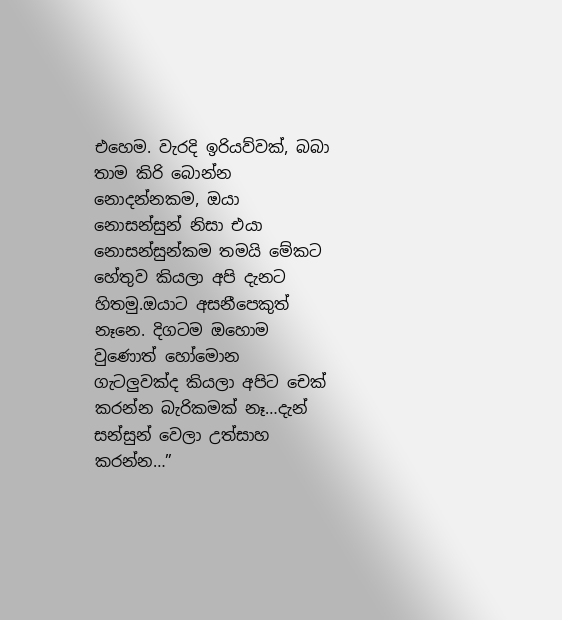එහෙම. වැරදි ඉරියව්වක්, බබා තාම කිරි බොන්න නොදන්නකම, ඔයා නොසන්සුන් නිසා එයා නොසන්සුන්කම තමයි මේකට හේතුව කියලා අපි දැනට හිතමු.ඔයාට අසනීපෙකුත් නෑනෙ. දිගටම ඔහොම වුණොත් හෝමොන ගැටලුවක්ද කියලා අපිට චෙක් කරන්න බැරිකමක් නෑ…දැන් සන්සුන් වෙලා උත්සාහ කරන්න…”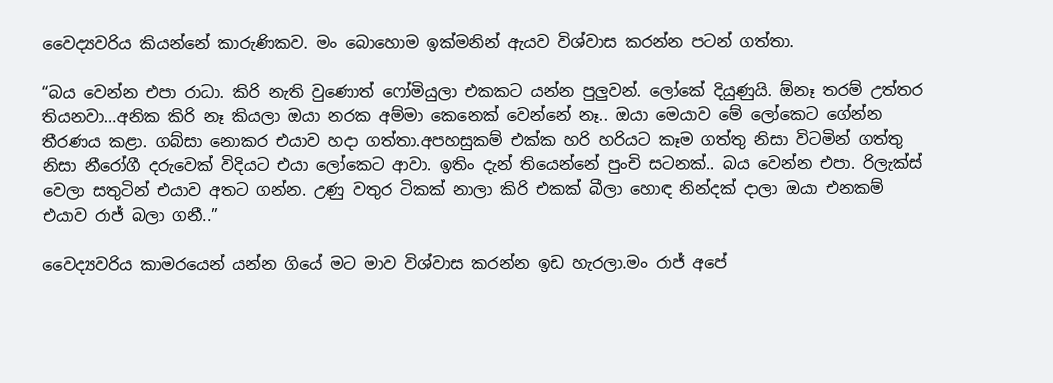වෛද්‍යවරිය කියන්නේ කාරුණිකව. මං බොහොම ඉක්මනින් ඇයව විශ්වාස කරන්න පටන් ගත්තා.

“බය වෙන්න එපා රාධා. කිරි නැති වුණොත් ෆෝමියුලා එකකට යන්න පුලුවන්. ලෝකේ දියුණුයි. ඕනෑ තරම් උත්තර තියනවා…අනික කිරි නෑ කියලා ඔයා නරක අම්මා කෙනෙක් වෙන්නේ නෑ.. ඔයා මෙයාව මේ ලෝකෙට ගේන්න තීරණය කළා. ගබ්සා නොකර එයාව හදා ගත්තා.අපහසුකම් එක්ක හරි හරියට කෑම ගත්තු නිසා විටමින් ගත්තු නිසා නීරෝගී දරුවෙක් විදියට එයා ලෝකෙට ආවා. ඉතිං දැන් තියෙන්නේ පුංචි සටනක්.. බය වෙන්න එපා. රිලැක්ස් වෙලා සතුටින් එයාව අතට ගන්න. උණු වතුර ටිකක් නාලා කිරි එකක් බීලා හොඳ නින්දක් දාලා ඔයා එනකම් එයාව රාජ් බලා ගනී..”

වෛද්‍යවරිය කාමරයෙන් යන්න ගියේ මට මාව විශ්වාස කරන්න ඉඩ හැරලා.මං රාජ් අපේ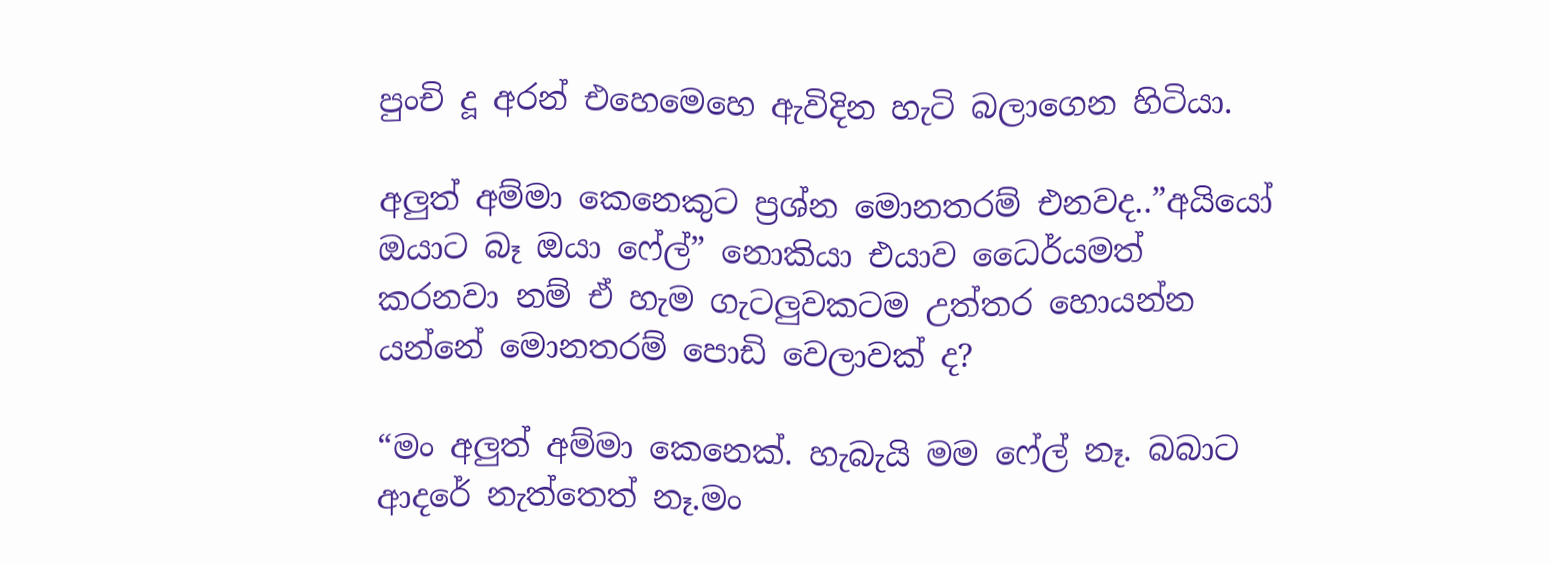පුංචි දූ අරන් එහෙමෙහෙ ඇවිදින හැටි බලාගෙන හිටියා.

අලුත් අම්මා කෙනෙකුට ප්‍රශ්න මොනතරම් එනවද..”අයියෝ ඔයාට බෑ ඔයා ෆේල්” නොකියා එයාව ධෛර්යමත් කරනවා නම් ඒ හැම ගැටලුවකටම උත්තර හොයන්න යන්නේ මොනතරම් පොඩි වෙලාවක් ද?

“මං අලුත් අම්මා කෙනෙක්. හැබැයි මම ෆේල් නෑ. බබාට ආදරේ නැත්තෙත් නෑ.මං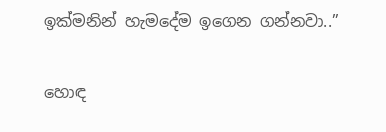ඉක්මනින් හැමදේම ඉගෙන ගන්නවා..”

හොඳ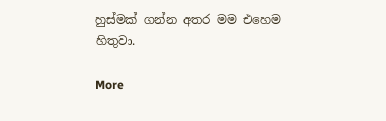හුස්මක් ගන්න අතර මම එහෙම හිතුවා.

More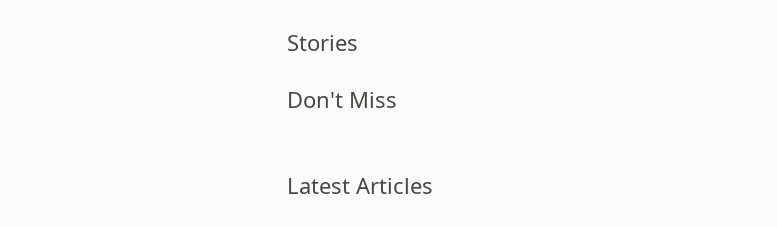Stories

Don't Miss


Latest Articles